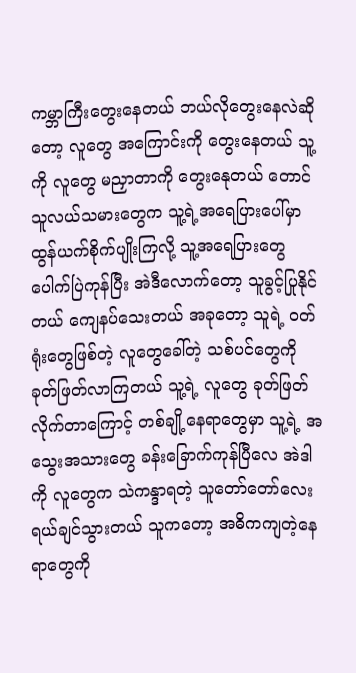ကမ္ဘာကြီးတွေးနေတယ် ဘယ်လိုတွေးနေလဲဆိုတော့ လူတွေ အကြောင်းကို တွေးနေတယ် သူ့ကို လူတွေ မညှာတာကို တွေးနေုတယ် တောင်သူလယ်သမားတွေက သူ့ရဲ့အရေပြားပေါ်မှာ ထွန်ယက်စိုက်ပျိုးကြလို့ သူ့အရေပြားတွေ ပေါက်ပြဲကုန်ပြီး အဲဒီလောက်တော့ သူခွင့်ပြုနိုင်တယ် ကျေနပ်သေးတယ် အခုတော့ သူရဲ့ ဝတ်ရုံးတွေဖြစ်တဲ့ လူတွေခေါ်တဲ့ သစ်ပင်တွေကို ခုတ်ဖြတ်လာကြတယ် သူ့ရဲ့ လူတွေ ခုတ်ဖြတ်လိုက်တာကြောင့် တစ်ချို့နေရာတွေမှာ သူ့ရဲ့ အသွေးအသားတွေ ခန်းခြောက်ကုန်ပြီလေ အဲဒါကို လူတွေက သဲကန္ဒာရတဲ့ သူတော်တော်လေးရယ်ချင်သွားတယ် သူကတော့ အဓိကကျတဲ့နေရာတွေကို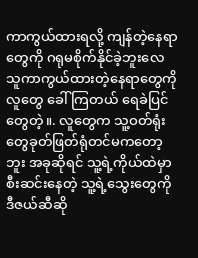ကာကွယ်ထားရလို့ ကျန်တဲ့နေရာတွေကို ဂရုမစိုက်နိုင်ခဲ့ဘူးလေ သူကာကွယ်ထားတဲ့နေရာတွေကို လူတွေ ခေါ်ကြတယ် ရေခဲပြင်တွေတဲ့။. လူတွေက သူ့ဝတ်ရုံးတွေခုတ်ဖြတ်ရုံတင်မကတော့ဘူး အခုဆိုရင် သူ့ရဲ့ကိုယ်ထဲမှာ စီးဆင်းနေတဲ့ သူ့ရဲ့သွေးတွေကို ဒီဇယ်ဆီဆို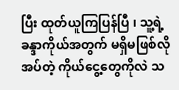ပြီး ထုတ်ယူကြပြန်ပြီ ၊ သူ့ရဲ့ ခန္ဒာကိုယ်အတွက် မရှိမဖြစ်လိုအပ်တဲ့ ကိုယ်ငွေ့တွေကိုလဲ သ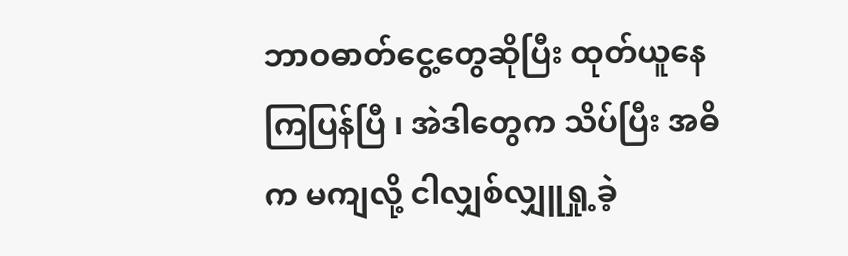ဘာဝဓာတ်ငွေ့တွေဆိုပြီး ထုတ်ယူနေကြပြန်ပြီ ၊ အဲဒါတွေက သိပ်ပြီး အဓိက မကျလို့ ငါလျှစ်လျှူရှု့ခဲ့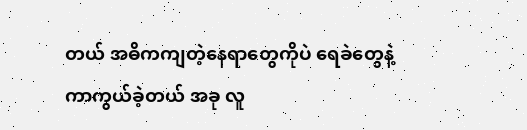တယ် အဓိကကျတဲ့နေရာတွေကိုပဲ ရေခဲတွေနဲ့ ကာကွယ်ခဲ့တယ် အခု လူ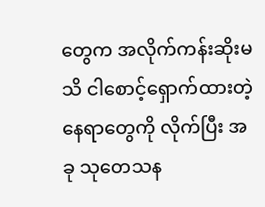တွေက အလိုက်ကန်းဆိုးမသိ ငါစောင့်ရှောက်ထားတဲ့နေရာတွေကို လိုက်ပြီး အခု သုတေသန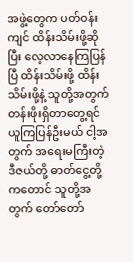အဖွဲ့တွေက ပတ်ဝန်းကျင် ထိန်းသိမ်းဖို့ဆိုပြီး လေ့လာနေကြပြန်ပြီ ထိန်းသိမ်းဖို့ ထိန်းသိမ်းဖို့နဲ့ သူတို့အတွက် တန်းဖိုးရှိတာတွေ့ရင် ယူကြပြန်ဦးမယ် ငါ့အတွက် အရေးမကြီးတဲ့ ဒီဇယ်တို့ ဓာတ်ငွေ့တို့ကတောင် သူတို့အတွက် တော်တော်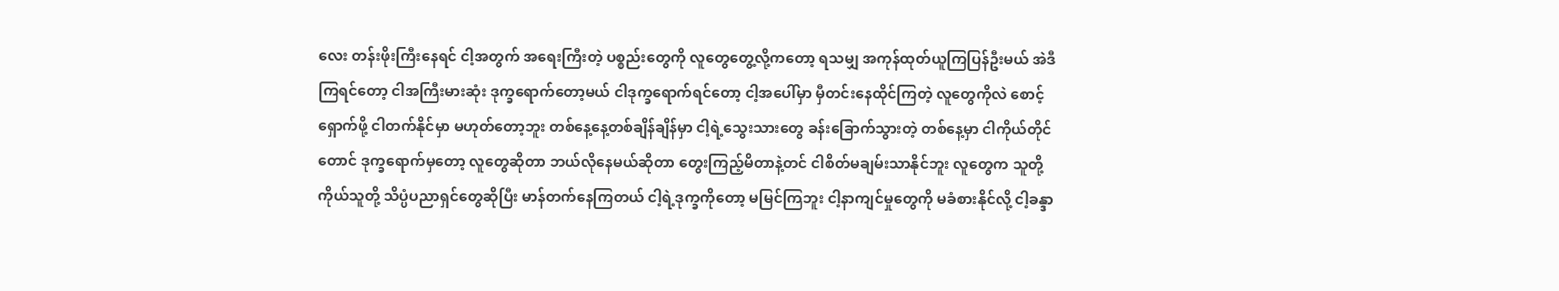လေး တန်းဖိုးကြီးနေရင် ငါ့အတွက် အရေးကြီးတဲ့ ပစ္စည်းတွေကို လူတွေတွေ့လို့ကတော့ ရသမျှ အကုန်ထုတ်ယူကြပြန်ဦးမယ် အဲဒီကြရင်တော့ ငါအကြီးမားဆုံး ဒုက္ခရောက်တော့မယ် ငါဒုက္ခရောက်ရင်တော့ ငါ့အပေါ်မှာ မှီတင်းနေထိုင်ကြတဲ့ လူတွေကိုလဲ စောင့်ရှောက်ဖို့ ငါတက်နိုင်မှာ မဟုတ်တော့ဘူး တစ်နေ့နေ့တစ်ချိန်ချိန်မှာ ငါ့ရဲ့သွေးသားတွေ ခန်းခြောက်သွားတဲ့ တစ်နေ့မှာ ငါကိုယ်တိုင်တောင် ဒုက္ခရောက်မှတော့ လူတွေဆိုတာ ဘယ်လိုနေမယ်ဆိုတာ တွေးကြည့်မိတာနဲ့တင် ငါစိတ်မချမ်းသာနိုင်ဘူး လူတွေက သူတို့ကိုယ်သူတို့ သိပ္ပံပညာရှင်တွေဆိုပြီး မာန်တက်နေကြတယ် ငါ့ရဲ့ဒုက္ခကိုတော့ မမြင်ကြဘူး ငါ့နာကျင်မှုတွေကို မခံစားနိုင်လို့ ငါ့ခန္ဒာ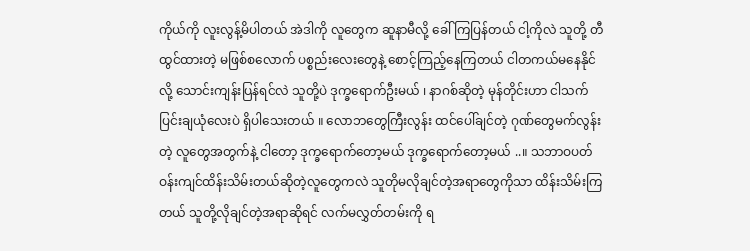ကိုယ်ကို လူးလွန့်မိပါတယ် အဲဒါကို လူတွေက ဆူနာမီလို့ ခေါ်ကြပြန်တယ် ငါ့ကိုလဲ သူတို့ တီထွင်ထားတဲ့ မဖြစ်စလောက် ပစ္စည်းလေးတွေနဲ့ စောင့်ကြည့်နေကြတယ် ငါတကယ်မနေနိုင်လို့ သောင်းကျန်းပြန်ရင်လဲ သူတို့ပဲ ဒုက္ခရောက်ဦးမယ် ၊ နာဂစ်ဆိုတဲ့ မုန်တိုင်းဟာ ငါသက်ပြင်းချယုံလေးပဲ ရှိပါသေးတယ် ။ လောဘတွေကြီးလွန်း ထင်ပေါ်ချင်တဲ့ ဂုဏ်တွေမက်လွန်းတဲ့ လူတွေအတွက်နဲ့ ငါတော့ ဒုက္ခရောက်တော့မယ် ဒုက္ခရောက်တော့မယ် ..။ သဘာဝပတ်ဝန်းကျင်ထိန်းသိမ်းတယ်ဆိုတဲ့လူတွေကလဲ သူတိုမလိုချင်တဲ့အရာတွေကိုသာ ထိန်းသိမ်းကြတယ် သူတို့လိုချင်တဲ့အရာဆိုရင် လက်မလွှတ်တမ်းကို ရ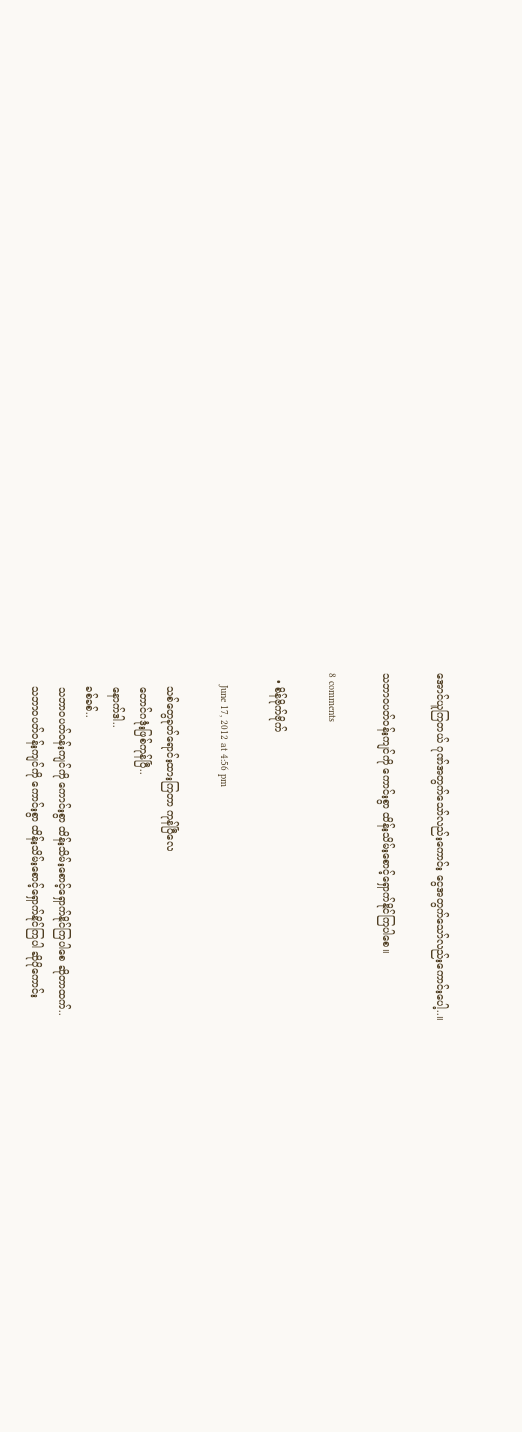အောင်ယူကြတယ် ဂုဏ်အတွက်သော်လည်းကောင်း ငွေအတွက်သော်လည်းကောင်းပေါ့..။

သဘာဝပတ်ဝန်းကျင်ကို ကောင်းစွာ ထိန်းသိမ်းစောင့်ရှောက်နိုင်ကြပါစေ။

8 comments

  • စိန်ဗိုက်ဗိုက်

    June 17, 2012 at 4:56 pm

    သစ်တွေခုတ်ရောင်းထားကြတာ ကုန်ပြီလေ
    တောင်ဂဒုံးဖြစ်ကုန်ပြီ..
    နောက်ဒါ..
    ခစ်ခစ်..
    သဘာဝပတ်ဝန်းကျင်ကို ကောင်းစွာ ထိန်းသိမ်းစောင့်ရှောက်နိုင်ကြပါစေ ဆိုတာထက်..
    သဘာဝပတ်ဝန်းကျင်ကို ကောင်းစွာ ထိန်းသိမ်းစောင့်ရှောက်နိုင်ကြပါ ဆိုပိုကောင်း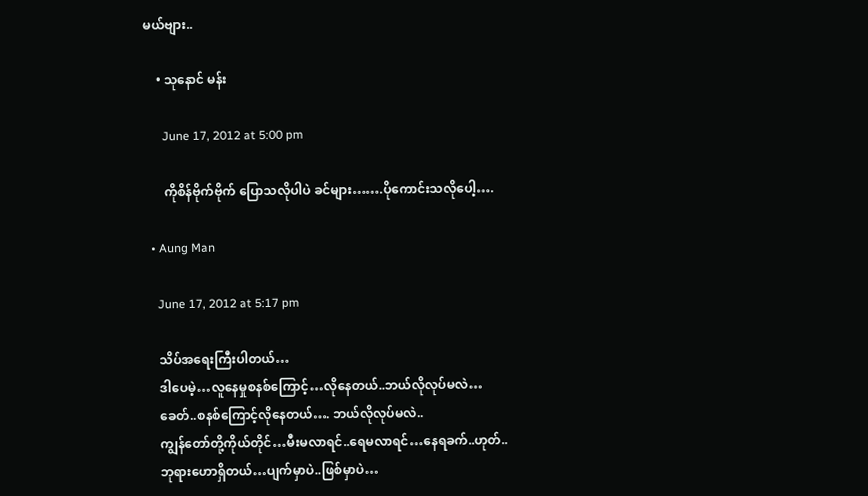မယ်ဗျား..

    • သုနောင် မန်း

      June 17, 2012 at 5:00 pm

      ကိုစိန်ဗိုက်ဗိုက် ပြောသလိုပါပဲ ခင်များ…….ပိုကောင်းသလိုပေါ့….

  • Aung Man

    June 17, 2012 at 5:17 pm

    သိပ်အရေးကြီးပါတယ်…
    ဒါပေမဲ့…လူနေမှုစနစ်ကြောင့်…လိုနေတယ်..ဘယ်လိုလုပ်မလဲ…
    ခေတ်..စနစ်ကြောင့်လိုနေတယ်…. ဘယ်လိုလုပ်မလဲ..
    ကျွန်တော်တို့ကိုယ်တိုင်…မီးမလာရင်..ရေမလာရင်…နေရခက်..ဟုတ်..
    ဘုရားဟောရှိတယ်…ပျက်မှာပဲ..ဖြစ်မှာပဲ…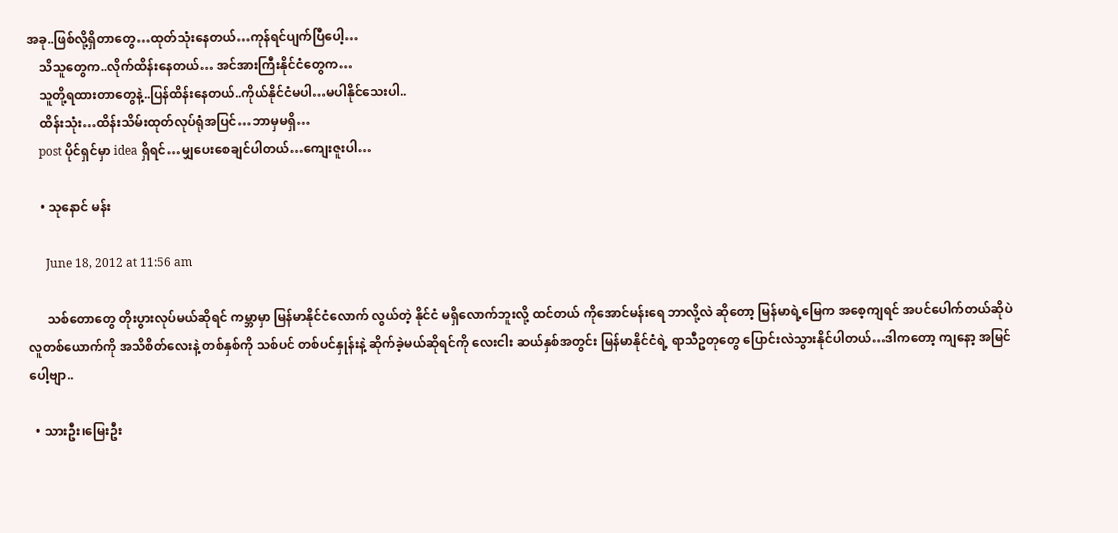အခု..ဖြစ်လို့ရှိတာတွေ…ထုတ်သုံးနေတယ်…ကုန်ရင်ပျက်ပြီပေါ့…
    သိသူတွေက..လိုက်ထိန်းနေတယ်… အင်အားကြီးနိုင်ငံတွေက…
    သူတို့ရထားတာတွေနဲ့..ပြန်ထိန်းနေတယ်..ကိုယ်နိုင်ငံမပါ…မပါနိုင်သေးပါ..
    ထိန်းသုံး…ထိန်းသိမ်းထုတ်လုပ်ရုံအပြင်…ဘာမှမရှိ…
    post ပိုင်ရှင်မှာ idea ရှိရင်…မျှပေးစေချင်ပါတယ်…ကျေးဇူးပါ…

    • သုနောင် မန်း

      June 18, 2012 at 11:56 am

      သစ်တောတွေ တိုးပွားလုပ်မယ်ဆိုရင် ကမ္ဘာမှာ မြန်မာနိုင်ငံလောက် လွယ်တဲ့ နိုင်ငံ မရှိလောက်ဘူးလို့ ထင်တယ် ကိုအောင်မန်းရေ ဘာလို့လဲ ဆိုတော့ မြန်မာရဲ့မြေက အစေ့ကျရင် အပင်ပေါက်တယ်ဆိုပဲ လူတစ်ယောက်ကို အသိစိတ်လေးနဲ့ တစ်နှစ်ကို သစ်ပင် တစ်ပင်နှုန်းနဲ့ ဆိုက်ခဲ့မယ်ဆိုရင်ကို လေးငါး ဆယ်နှစ်အတွင်း မြန်မာနိုင်ငံရဲ့ ရာသီဥတုတွေ ပြောင်းလဲသွားနိုင်ပါတယ်…ဒါကတော့ ကျနော့ အမြင်ပေါ့ဗျာ..

  • သားဦး၊မြေးဦး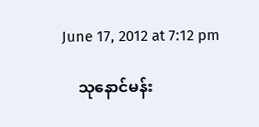June 17, 2012 at 7:12 pm

    သုနောင်မန်း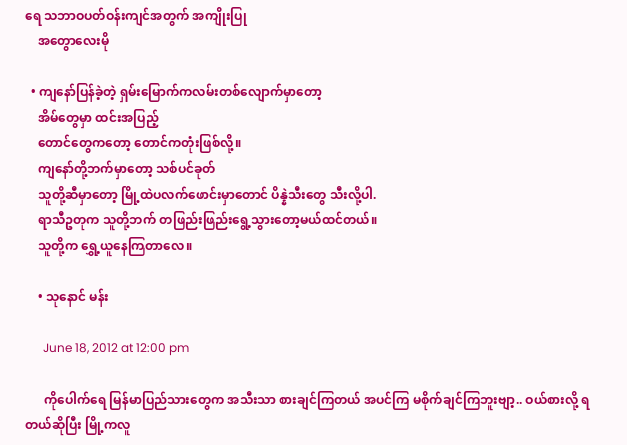ရေ သဘာဝပတ်ဝန်းကျင်အတွက် အကျိုးပြု
    အတွောလေးမို

  • ကျနော်ပြန်ခဲ့တဲ့ ရှမ်းမြောက်ကလမ်းတစ်လျောက်မှာတော့
    အိမ်တွေမှာ ထင်းအပြည့်
    တောင်တွေကတော့ တောင်ကတုံးဖြစ်လို့။
    ကျနော်တို့ဘက်မှာတော့ သစ်ပင်ခုတ်
    သူတို့ဆီမှာတော့ မြို့ထဲပလက်ဖောင်းမှာတောင် ပိန္နဲသီးတွေ သီးလို့ပါ.
    ရာသီဥတုက သူတို့ဘက် တဖြည်းဖြည်းရွေ့သွားတော့မယ်ထင်တယ်။
    သူတို့က ရွှေ့ယူနေကြတာလေ။

    • သုနောင် မန်း

      June 18, 2012 at 12:00 pm

      ကိုပေါက်ရေ မြန်မာပြည်သားတွေက အသီးသာ စားချင်ကြတယ် အပင်ကြ မစိုက်ချင်ကြဘူးဗျာ့.. ဝယ်စားလို့ ရတယ်ဆိုပြီး မြို့ကလူ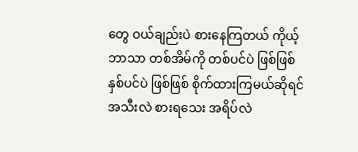တွေ ဝယ်ချည်းပဲ စားနေကြတယ် ကိုယ့်ဘာသာ တစ်အိမ်ကို တစ်ပင်ပဲ ဖြစ်ဖြစ် နှစ်ပင်ပဲ ဖြစ်ဖြစ် စိုက်ထားကြမယ်ဆိုရင် အသီးလဲ စားရသေး အရိပ်လဲ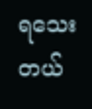ရသေးတယ်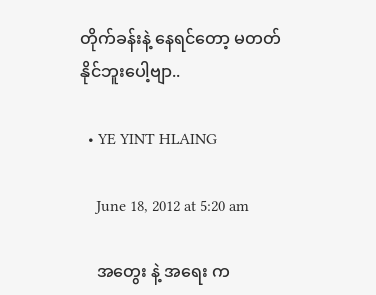တိုက်ခန်းနဲ့ နေရင်တော့ မတတ်နိုင်ဘူးပေါ့ဗျာ..

  • YE YINT HLAING

    June 18, 2012 at 5:20 am

    အတွေး နဲ့ အရေး က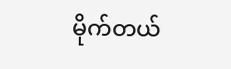မိုက်တယ်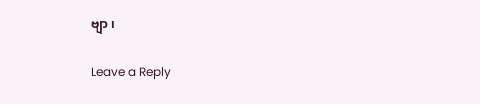ဗျာ ၊

Leave a Reply